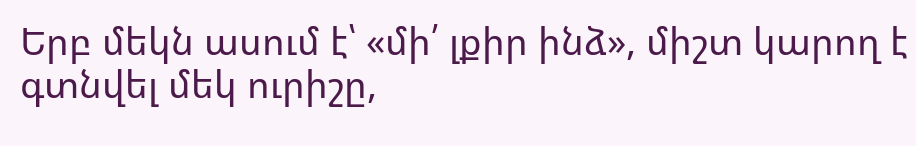Երբ մեկն ասում է՝ «մի՛ լքիր ինձ», միշտ կարող է գտնվել մեկ ուրիշը,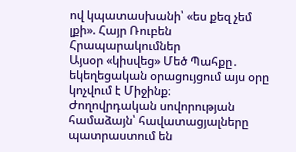ով կպատասխանի՝ «ես քեզ չեմ լքի». Հայր Ռուբեն
Հրապարակումներ
Այսօր «կիսվեց» Մեծ Պահքը․ եկեղեցական օրացույցում այս օրը կոչվում է Միջինք։
Ժողովրդական սովորության համաձայն՝ հավատացյալները պատրաստում են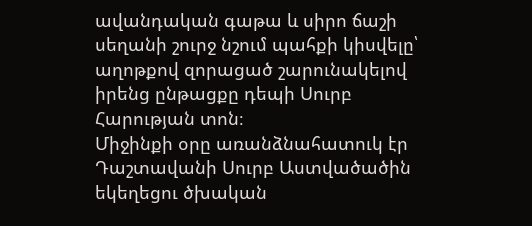ավանդական գաթա և սիրո ճաշի սեղանի շուրջ նշում պահքի կիսվելը՝ աղոթքով զորացած շարունակելով իրենց ընթացքը դեպի Սուրբ Հարության տոն։
Միջինքի օրը առանձնահատուկ էր Դաշտավանի Սուրբ Աստվածածին եկեղեցու ծխական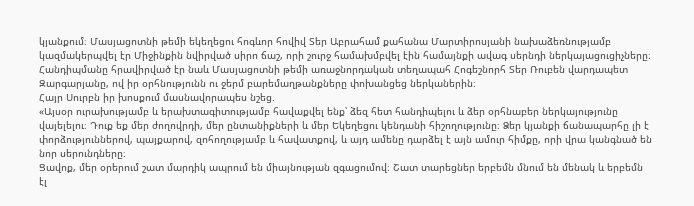կյանքում։ Մասյացոտնի թեմի եկեղեցու հոգևոր հովիվ Տեր Աբրահամ քահանա Մարտիրոսյանի նախաձեռնությամբ կազմակերպվել էր Միջինքին նվիրված սիրո ճաշ, որի շուրջ համախմբվել էին համայնքի ավագ սերնդի ներկայացուցիչները։ Հանդիպմանը հրավիրված էր նաև Մասյացոտնի թեմի առաջնորդական տեղապահ Հոգեշնորհ Տեր Ռուբեն վարդապետ Զարգարյանը, ով իր օրհնությունն ու ջերմ բարեմաղթանքները փոխանցեց ներկաներին։
Հայր Սուրբն իր խոսքում մասնավորապես նշեց.
«Այսօր ուրախությամբ և երախտագիտությամբ հավաքվել ենք՝ ձեզ հետ հանդիպելու և ձեր օրհնաբեր ներկայությունը վայելելու։ Դուք եք մեր ժողովրդի, մեր ընտանիքների և մեր Եկեղեցու կենդանի հիշողությունը։ Ձեր կյանքի ճանապարհը լի է փորձություններով, պայքարով, զոհողությամբ և հավատքով, և այդ ամենը դարձել է այն ամուր հիմքը, որի վրա կանգնած են նոր սերունդները։
Ցավոք, մեր օրերում շատ մարդիկ ապրում են միայնության զգացումով։ Շատ տարեցներ երբեմն մնում են մենակ և երբեմն էլ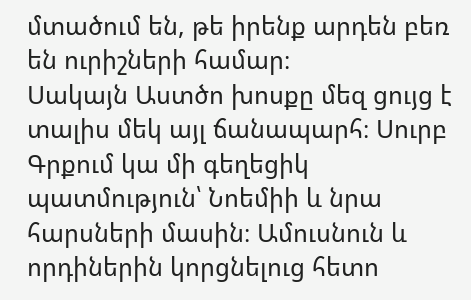մտածում են, թե իրենք արդեն բեռ են ուրիշների համար։
Սակայն Աստծո խոսքը մեզ ցույց է տալիս մեկ այլ ճանապարհ։ Սուրբ Գրքում կա մի գեղեցիկ պատմություն՝ Նոեմիի և նրա հարսների մասին։ Ամուսնուն և որդիներին կորցնելուց հետո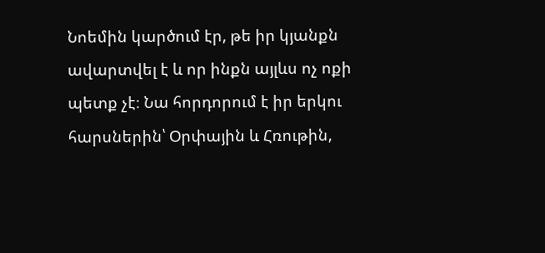Նոեմին կարծում էր, թե իր կյանքն ավարտվել է և որ ինքն այլևս ոչ ոքի պետք չէ։ Նա հորդորում է իր երկու հարսներին՝ Օրփային և Հռութին,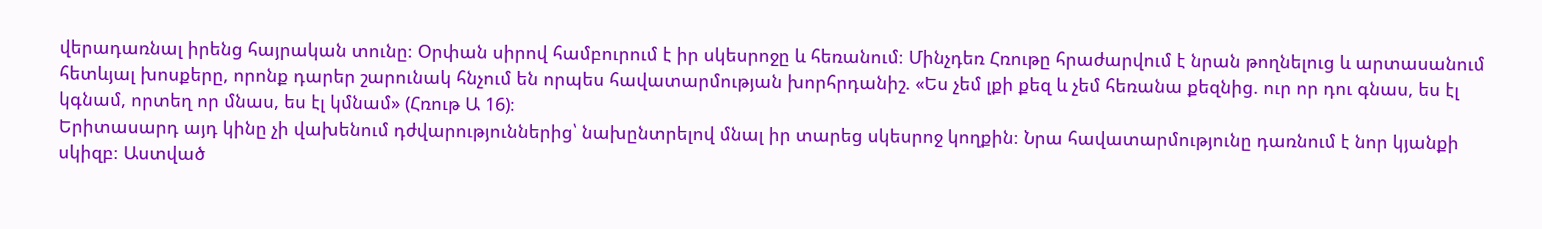վերադառնալ իրենց հայրական տունը։ Օրփան սիրով համբուրում է իր սկեսրոջը և հեռանում։ Մինչդեռ Հռութը հրաժարվում է նրան թողնելուց և արտասանում հետևյալ խոսքերը, որոնք դարեր շարունակ հնչում են որպես հավատարմության խորհրդանիշ. «Ես չեմ լքի քեզ և չեմ հեռանա քեզնից. ուր որ դու գնաս, ես էլ կգնամ, որտեղ որ մնաս, ես էլ կմնամ» (Հռութ Ա 16)։
Երիտասարդ այդ կինը չի վախենում դժվարություններից՝ նախընտրելով մնալ իր տարեց սկեսրոջ կողքին։ Նրա հավատարմությունը դառնում է նոր կյանքի սկիզբ։ Աստված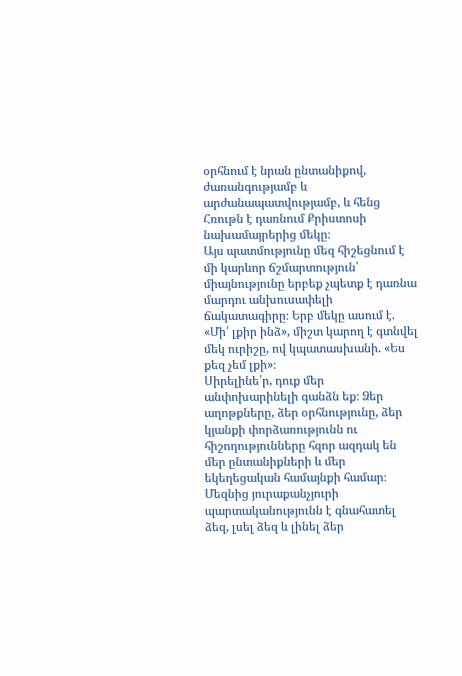օրհնում է նրան ընտանիքով, ժառանգությամբ և արժանապատվությամբ, և հենց Հռութն է դառնում Քրիստոսի նախամայրերից մեկը։
Այս պատմությունը մեզ հիշեցնում է մի կարևոր ճշմարտություն՝ միայնությունը երբեք չպետք է դառնա մարդու անխուսափելի ճակատագիրը։ Երբ մեկը ասում է. «Մի՛ լքիր ինձ», միշտ կարող է գտնվել մեկ ուրիշը, ով կպատասխանի. «Ես քեզ չեմ լքի»։
Սիրելինե՛ր, դուք մեր անփոխարինելի գանձն եք։ Ձեր աղոթքները, ձեր օրհնությունը, ձեր կյանքի փորձառությունն ու հիշողությունները հզոր ազդակ են մեր ընտանիքների և մեր եկեղեցական համայնքի համար։ Մեզնից յուրաքանչյուրի պարտականությունն է գնահատել ձեզ, լսել ձեզ և լինել ձեր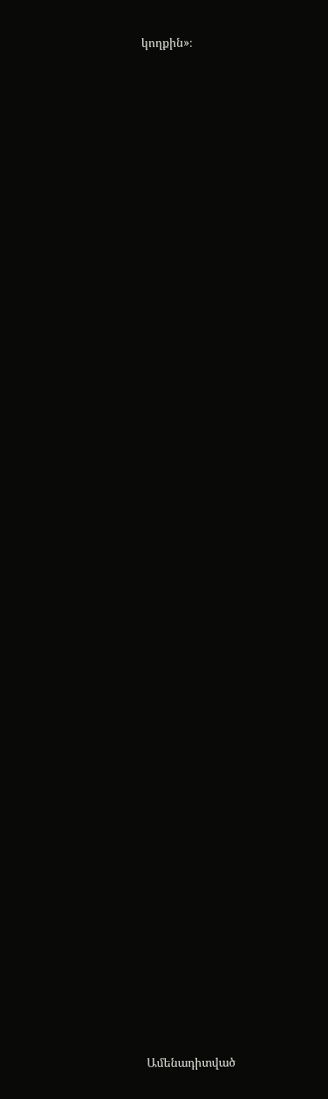կողքին»։


















































Ամենադիտված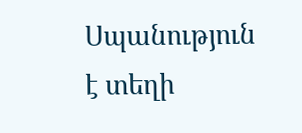Սպանություն է տեղի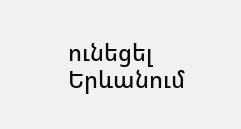ունեցել Երևանում